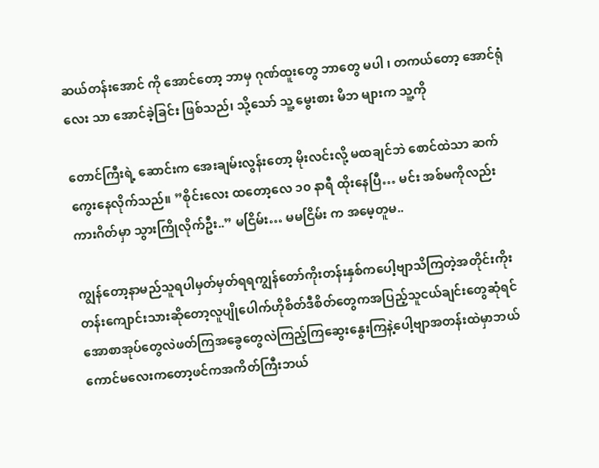ဆယ်တန်းအောင် ကို အောင်တော့ ဘာမှ ဂုဏ်ထူးတွေ ဘာတွေ မပါ ၊ တကယ်တော့ အောင်ရုံလေး သာ အောင်ခဲ့ခြင်း ဖြစ်သည်၊ သို့သော် သူ့ မွေးစား မိဘ များက သူ့ကို

တောင်ကြီးရဲ့ ဆောင်းက အေးချမ်းလွန်းတော့ မိုးလင်းလို့ မထချင်ဘဲ စောင်ထဲသာ ဆက်ကွေးနေလိုက်သည်။ ”စိုင်းလေး ထတော့လေ ၁၀ နာရီ ထိုးနေပြီ… မင်း အစ်မကိုလည်း ကားဂိတ်မှာ သွားကြိုလိုက်ဦး..” မငြိမ်း… မမငြိမ်း က အမေ့တူမ..

ကျွန်တော့နာမည်သူရပါမှတ်မှတ်ရရကျွန်တော်ကိုးတန်းနှစ်ကပေါ့ဗျာသိကြတဲ့အတိုင်းကိုးတန်းကျောင်းသားဆိုတော့လူပျိုပေါက်ဟိုစိတ်ဒီစိတ်တွေကအပြည့်သူငယ်ချင်းတွေဆုံရင်အောစာအုပ်တွေလဲဖတ်ကြအခွေတွေလဲကြည့်ကြဆွေးနွေးကြနဲ့ပေါ့ဗျာအတန်းထဲမှာဘယ်ကောင်မလေးကတော့ဖင်ကအကိတ်ကြီးဘယ်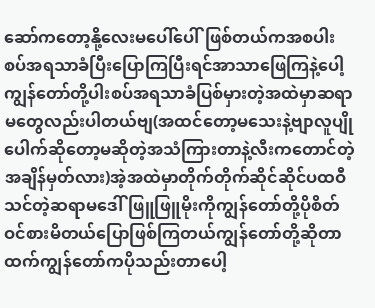ဆော်ကတော့နို့လေးမပေါ်ပေါ်ဖြစ်တယ်ကအစပါးစပ်အရသာခံပြီးပြောကြပြီးရင်အာသာဖြေကြနဲ့ပေါ့ကျွန်တော်တို့ပါးစပ်အရသာခံပြစ်မှားတဲ့အထဲမှာဆရာမတွေလည်းပါတယ်ဗျ(အထင်တော့မသေးနဲ့ဗျာလူပျိုပေါက်ဆိုတော့မဆိုတဲ့အသံကြားတာနဲ့လီးကတောင်တဲ့အချိန်မှတ်လား)အဲ့အထဲမှာတိုက်တိုက်ဆိုင်ဆိုင်ပထဝီသင်တဲ့ဆရာမဒေါ်ဖြူဖြူမိုးကိုကျွန်တော်တို့ပိုစိတ်ဝင်စားမိတယ်ပြောဖြစ်ကြတယ်ကျွန်တော်တို့ဆိုတာထက်ကျွန်တော်ကပိုသည်းတာပေါ့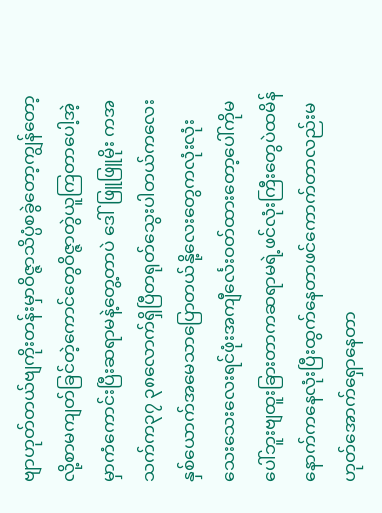ဗျာဟုတ်တယ်ဗျကိုးတန်းမှာဝိဇ္ဇာသိပ္ပံစခွဲတော့ကျွန်တော့လို့စာမကျတ်ခြင်တဲ့ကောင်တွေဝိဇ္ဇာတွဲယူကြတာပေါ့အဲ့မှာကံကောင်းပြီးဆရာမနဲ့တွေ့တာပဲ ဒေါ်ဖြူဖြူမိုး ကအသက်က၃၇ ၃၈လောက်ရှိပြီတရုတ်သွေးပါတယ်ကလေးနှစ်ယောက်အမေသာပြောတယ်နို့လေးတွေကလုံးလုံးသေးသေးလေးရင်ဖုံးအကျီင်္လေးဝတ်ထားတော့ပေါ်ကိုမပေါ်ဘူးဗျထူးခြားတာကဆရာမရဲ့ဖင်လုံးကြီးတွေပဲထမိန်နောက်ကနေလုံးပြီးထွက်နေတာဖင်ကောက်တာလည်းမဟုတ်အောက်ရှောနေတာ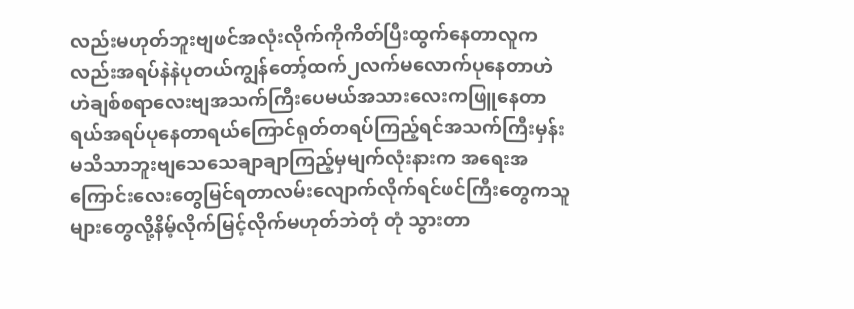လည်းမဟုတ်ဘူးဗျဖင်အလုံးလိုက်ကိုကိတ်ပြီးထွက်နေတာလူကလည်းအရပ်နဲနဲပုတယ်ကျွန်တော့်ထက်၂လက်မလောက်ပုနေတာဟဲဟဲချစ်စရာလေးဗျအသက်ကြီးပေမယ်အသားလေးကဖြူနေတာရယ်အရပ်ပုနေတာရယ်ကြောင်ရုတ်တရပ်ကြည့်ရင်အသက်ကြီးမှန်းမသိသာဘူးဗျသေသေချာချာကြည့်မှမျက်လုံးနားက အရေးအကြောင်းလေးတွေမြင်ရတာလမ်းလျောက်လိုက်ရင်ဖင်ကြီးတွေကသူများတွေလို့နိမ့်လိုက်မြင့်လိုက်မဟုတ်ဘဲတုံ တုံ သွားတာ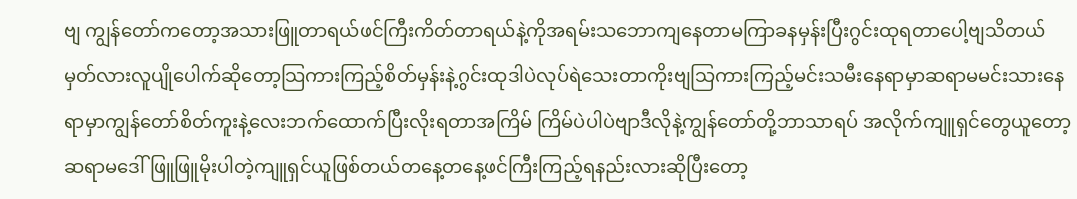ဗျ ကျွန်တော်ကတော့အသားဖြူတာရယ်ဖင်ကြီးကိတ်တာရယ်နဲ့ကိုအရမ်းသဘောကျနေတာမကြာခနမှန်းပြီးဂွင်းထုရတာပေါ့ဗျသိတယ်မှတ်လားလူပျိုပေါက်ဆိုတော့သြကားကြည့်စိတ်မှန်းနဲ့ဂွင်းထုဒါပဲလုပ်ရဲသေးတာကိုးဗျသြကားကြည့်မင်းသမီးနေရာမှာဆရာမမင်းသားနေရာမှာကျွန်တော်စိတ်ကူးနဲ့လေးဘက်ထောက်ပြီးလိုးရတာအကြိမ် ကြိမ်ပဲပါပဲဗျာဒီလိုနဲ့ကျွန်တော်တို့ဘာသာရပ် အလိုက်ကျူရှင်တွေယူတော့ဆရာမဒေါ်ဖြူဖြူမိုးပါတဲ့ကျူရှင်ယူဖြစ်တယ်တနေ့တနေ့ဖင်ကြီးကြည့်ရနည်းလားဆိုပြီးတော့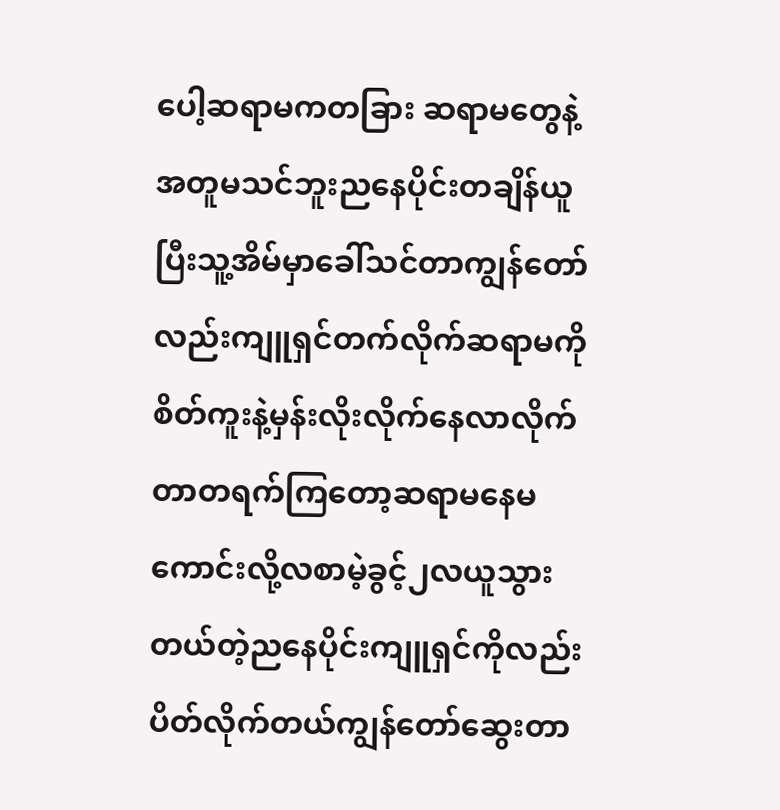ပေါ့ဆရာမကတခြား ဆရာမတွေနဲ့အတူမသင်ဘူးညနေပိုင်းတချိန်ယူပြီးသူ့အိမ်မှာခေါ်သင်တာကျွန်တော်လည်းကျူရှင်တက်လိုက်ဆရာမကိုစိတ်ကူးနဲ့မှန်းလိုးလိုက်နေလာလိုက်တာတရက်ကြတော့ဆရာမနေမကောင်းလို့လစာမဲ့ခွင့်၂လယူသွားတယ်တဲ့ညနေပိုင်းကျူရှင်ကိုလည်းပိတ်လိုက်တယ်ကျွန်တော်ဆွေးတာ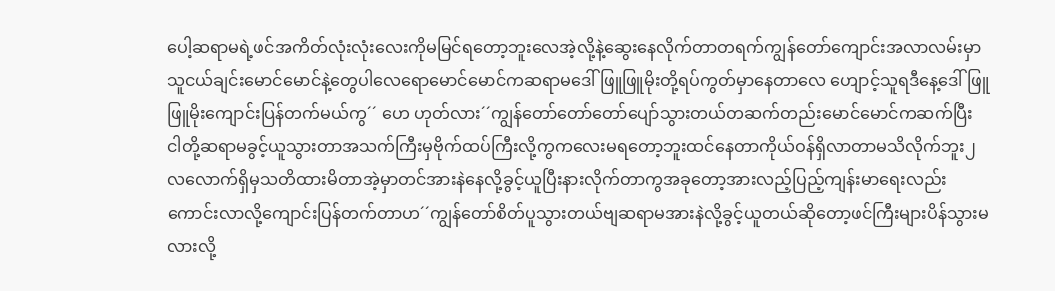ပေါ့ဆရာမရဲ့ဖင်အကိတ်လုံးလုံးလေးကိုမမြင်ရတော့ဘူးလေအဲ့လို့နဲ့ဆွေးနေလိုက်တာတရက်ကျွန်တော်ကျောင်းအလာလမ်းမှာသူငယ်ချင်းမောင်မောင်နဲ့တွေပါလေရောမောင်မောင်ကဆရာမဒေါ်ဖြူဖြူမိုးတို့ရပ်ကွတ်မှာနေတာလေ ဟျောင့်သူရဒီနေ့ဒေါ်ဖြူဖြူမိုးကျောင်းပြန်တက်မယ်ကွ´´ ဟေ ဟုတ်လား´´ကျွန်တော်တော်တော်ပျော်သွားတယ်တဆက်တည်းမောင်မောင်ကဆက်ပြီး ငါတို့ဆရာမခွင့်ယူသွားတာအသက်ကြီးမှဗိုက်ထပ်ကြီးလို့ကွကလေးမရတော့ဘူးထင်နေတာကိုယ်ဝန်ရှိလာတာမသိလိုက်ဘူး၂လလောက်ရှိမှသတိထားမိတာအဲ့မှာတင်အားနဲနေလို့ခွင့်ယူပြီးနားလိုက်တာကွအခုတော့အားလည့်ပြည့်ကျန်းမာရေးလည်းကောင်းလာလို့ကျောင်းပြန်တက်တာဟ´´ကျွန်တော်စိတ်ပူသွားတယ်ဗျဆရာမအားနဲလို့ခွင့်ယူတယ်ဆိုတော့ဖင်ကြီးများပိန်သွားမလားလို့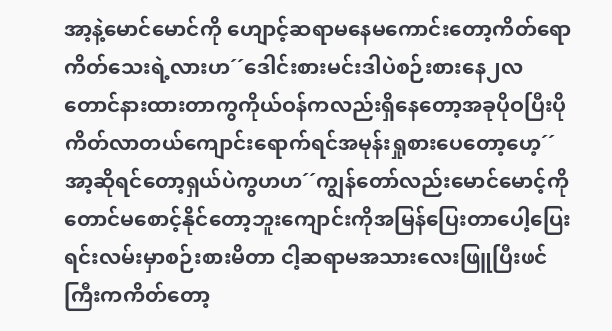အာ့နဲ့မောင်မောင်ကို ဟျောင့်ဆရာမနေမကောင်းတော့ကိတ်ရောကိတ်သေးရဲ့လားဟ´´ဒေါင်းစားမင်းဒါပဲစဉ်းစားနေ၂လတောင်နားထားတာကွကိုယ်ဝန်ကလည်းရှိနေတော့အခုပိုဝပြီးပိုကိတ်လာတယ်ကျောင်းရောက်ရင်အမုန်းရှုစားပေတော့ဟေ့´´ အာ့ဆိုရင်တော့ရှယ်ပဲကွဟဟ´´ကျွန်တော်လည်းမောင်မောင့်ကိုတောင်မစောင့်နိုင်တော့ဘူးကျောင်းကိုအမြန်ပြေးတာပေါ့ပြေးရင်းလမ်းမှာစဉ်းစားမိတာ ငါ့ဆရာမအသားလေးဖြူပြီးဖင်ကြီးကကိတ်တော့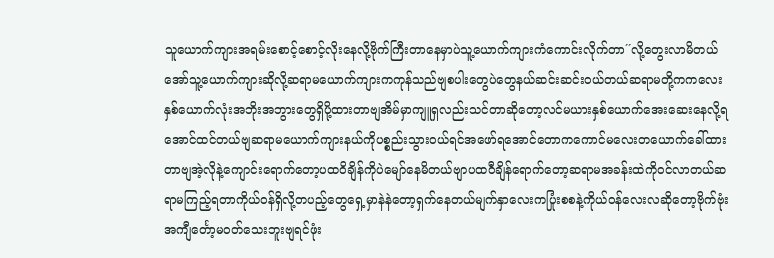သူယောက်ကျားအရမ်းစောင့်စောင့်လိုးနေလို့ဗိုက်ကြီးတာနေမှာပဲသူ့ယောက်ကျားကံကောင်းလိုက်တာ´´လို့တွေးလာမိတယ်အော်သူ့ယောက်ကျားဆိုလို့ဆရာမယောက်ကျားကကုန်သည်ဗျစပါးတွေပဲတွေနယ်ဆင်းဆင်းဝယ်တယ်ဆရာမတို့ကကလေးနှစ်ယောက်လုံးအဘိုးအဘွားတွေရှိပို့ထားတာဗျအိမ်မှာကျူရှလည်းသင်တာဆိုတော့လင်မယားနှစ်ယောက်အေးဆေးနေလို့ရအောင်ထင်တယ်ဗျဆရာမယောက်ကျားနယ်ကိုပစ္စည်းသွားဝယ်ရင်အဖော်ရအောင်တောကကောင်မလေးတယောက်ခေါ်ထားတာဗျအဲ့လိုနဲ့ကျောင်းရောက်တော့ပထဝိချိန်ကိုပဲမျော်နေမိတယ်ဗျာပထဝီချိန်ရောက်တော့ဆရာမအခန်းထဲကိုဝင်လာတယ်ဆရာမကြည့်ရတာကိုယ်ဝန်ရှိလို့တပည့်တွေရှေ့မှာနဲနဲတော့ရှက်နေတယ်မျက်နှာလေးကပြုံးစစနဲ့ကိုယ်ဝန်လေးလဆိုတော့ဗိုက်ဗုံးအကျီင်္တော့မဝတ်သေးဘူးဗျရင်ဖုံး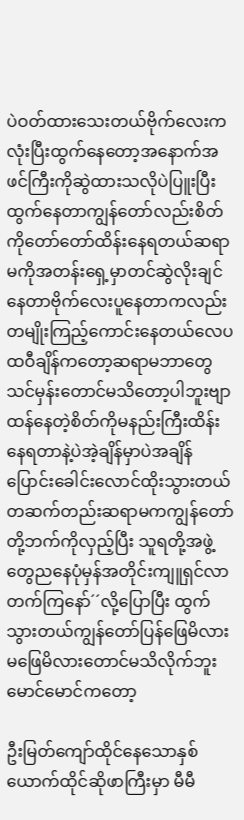ပဲဝတ်ထားသေးတယ်ဗိုက်လေးကလုံးပြီးထွက်နေတော့အနောက်အဖင်ကြီးကိုဆွဲထားသလိုပဲပြူးပြီးထွက်နေတာကျွန်တော်လည်းစိတ်ကိုတော်တော်ထိန်းနေရတယ်ဆရာမကိုအတန်းရှေ့မှာတင်ဆွဲလိုးချင်နေတာဗိုက်လေးပူနေတာကလည်းတမျိုးကြည့်ကောင်းနေတယ်လေပထဝီချိန်ကတော့ဆရာမဘာတွေသင်မှန်းတောင်မသိတော့ပါဘူးဗျာထန်နေတဲ့စိတ်ကိုမနည်းကြီးထိန်းနေရတာနဲ့ပဲအဲ့ချိန်မှာပဲအချိန်ပြောင်းခေါင်းလောင်ထိုးသွားတယ်တဆက်တည်းဆရာမကကျွန်တော်တို့ဘက်ကိုလှည့်ပြီး သူရတို့အဖွဲ့တွေညနေပုံမှန်အတိုင်းကျူရှင်လာတက်ကြနော်´´လို့ပြောပြီး ထွက်သွားတယ်ကျွန်တော်ပြန်ဖြေမိလားမဖြေမိလားတောင်မသိလိုက်ဘူးမောင်မောင်ကတော့

ဦးမြတ်ကျော်ထိုင်နေသောနှစ်ယောက်ထိုင်ဆိုဖာကြီးမှာ မီမီ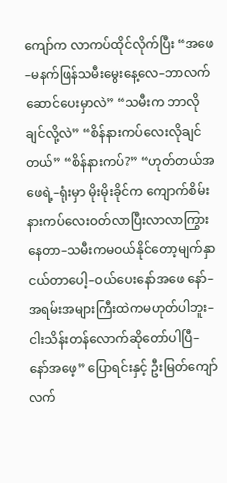ကျော်က လာကပ်ထိုင်လိုက်ပြီး “အဖေ–မနက်ဖြန်သမီးမွေးနေ့လေ–ဘာလက်ဆောင်ပေးမှာလဲ” “သမီးက ဘာလိုချင်လို့လဲ” “စိန်နားကပ်လေးလိုချင်တယ်” “စိန်နားကပ်?” “ဟုတ်တယ်အဖေရဲ့–ရုံးမှာ မိုးမိုးခိုင်က ကျောက်စိမ်းနားကပ်လေးဝတ်လာပြီးလာလာကြွားနေတာ–သမီးကမဝယ်နိုင်တော့မျက်နှာငယ်တာပေါ့–ဝယ်ပေးနော်အဖေ နော်–အရမ်းအများကြီးထဲကမဟုတ်ပါဘူး–ငါးသိန်းတန်လောက်ဆိုတော်ပါပြီ–နော်အဖေ့” ပြောရင်းနှင့် ဦးမြတ်ကျော်လက်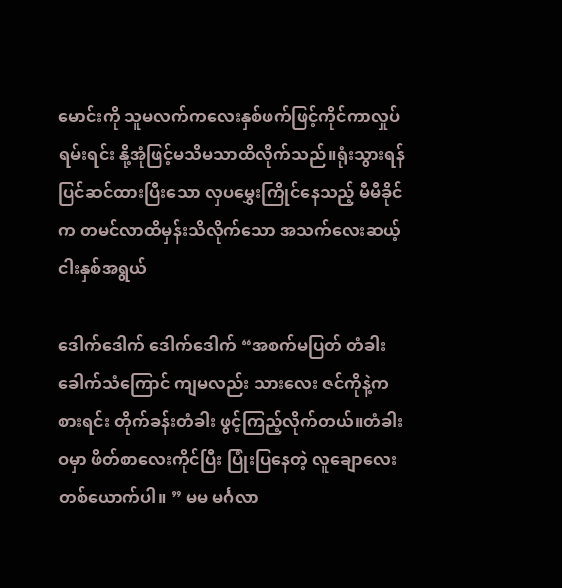မောင်းကို သူမလက်ကလေးနှစ်ဖက်ဖြင့်ကိုင်ကာလှုပ်ရမ်းရင်း နို့အုံဖြင့်မသိမသာထိလိုက်သည်။ရုံးသွားရန်ပြင်ဆင်ထားပြီးသော လှပမွှေးကြိုင်နေသည့် မီမီခိုင်က တမင်လာထိမှန်းသိလိုက်သော အသက်လေးဆယ့်ငါးနှစ်အရွယ်

ဒေါက်ဒေါက် ဒေါက်ဒေါက် “အစက်မပြတ် တံခါးခေါက်သံကြောင် ကျမလည်း သားလေး ဇင်ကိုနဲ့ကစားရင်း တိုက်ခန်းတံခါး ဖွင့်ကြည့်လိုက်တယ်။တံခါးဝမှာ ဖိတ်စာလေးကိုင်ပြီး ပြုံးပြနေတဲ့ လူချောလေး တစ်ယောက်ပါ။ ” မမ မင်္ဂလာ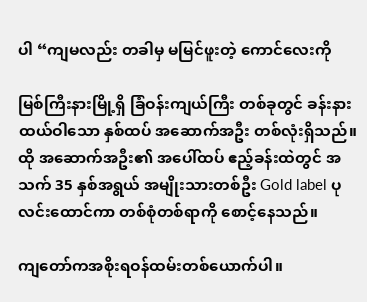ပါ “ကျမလည်း တခါမှ မမြင်ဖူးတဲ့ ကောင်လေးကို

မြစ်ကြီးနားမြို့ရှိ ခြံဝန်းကျယ်ကြီး တစ်ခုတွင် ခန်းနားထယ်ဝါသော နှစ်ထပ် အဆောက်အဦး တစ်လုံးရှိသည်။ ထို အဆောက်အဦး၏ အပေါ်ထပ် ဧည့်ခန်းထဲတွင် အသက် 35 နှစ်အရွယ် အမျိုးသားတစ်ဦး Gold label ပုလင်းထောင်ကာ တစ်စုံတစ်ရာကို စောင့်နေသည်။

ကျတော်ကအစိုးရဝန်ထမ်းတစ်ယောက်ပါ။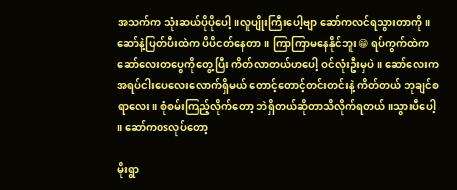အသက်က သုံးဆယ်ပိုပိုပေါ့။လူပျိုးကြီးပေါ့ဗျာ ဆော်ကလင်ရသွားတာကို ။ဆော်နဲ့ပြတ်ပီးထဲက ပိပိငတ်နေတာ။ ကြာကြာမနေနိုင်ဘူး😁 ရပ်ကွက်ထဲက ဆော်လေးတပွေကိုတွေ့ပြီး ကိတ်လာတယ်ဟပေါ့ ဝင်လုံးဦးမှပဲ။ ဆော်လေးက အရပ်ငါးပေလေးလောက်ရှိမယ် တောင့်တောင့်တင်းတင်းနဲ့ ကိတ်တယ် ဘုချင်စရာလေး။ စုံစမ်းကြည့်လိုက်တော့ ဘဲရှိတယ်ဆိုတာသိလိုက်ရတယ် ။သွားပီပေါ့ ။ ဆော်ကosလုပ်တော့

မိုးရွာ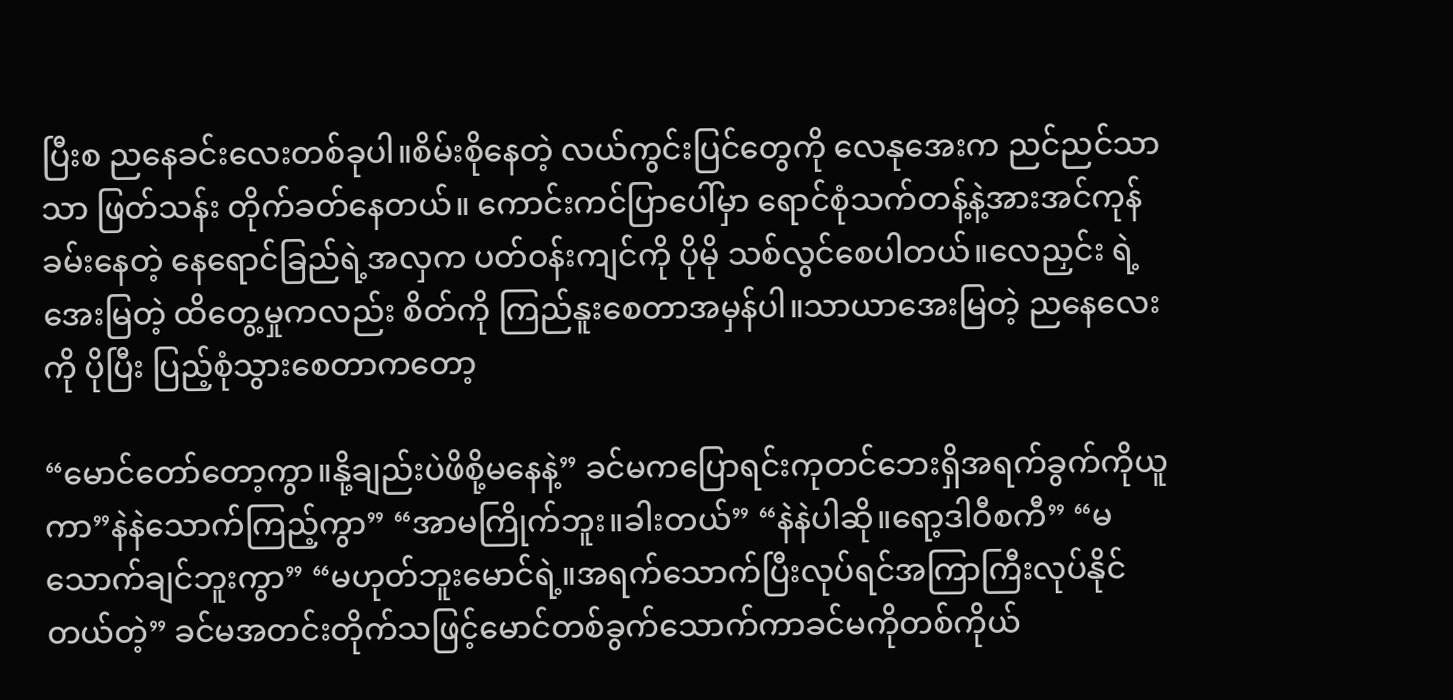ပြီးစ ညနေခင်းလေးတစ်ခုပါ။စိမ်းစိုနေတဲ့ လယ်ကွင်းပြင်တွေကို လေနုအေးက ညင်ညင်သာသာ ဖြတ်သန်း တိုက်ခတ်နေတယ်။ ကောင်းကင်ပြာပေါ်မှာ ရောင်စုံသက်တန့်နဲ့အားအင်ကုန်ခမ်းနေတဲ့ နေရောင်ခြည်ရဲ့အလှက ပတ်ဝန်းကျင်ကို ပိုမို သစ်လွင်စေပါတယ်။လေညှင်း ရဲ့အေးမြတဲ့ ထိတွေ့မှုကလည်း စိတ်ကို ကြည်နူးစေတာအမှန်ပါ။သာယာအေးမြတဲ့ ညနေလေးကို ပိုပြီး ပြည့်စုံသွားစေတာကတော့

“မောင်တော်တော့ကွာ။နို့ချည်းပဲဖိစို့မနေနဲ့” ခင်မကပြောရင်းကုတင်ဘေးရှိအရက်ခွက်ကိုယူကာ”နဲနဲသောက်ကြည့်ကွာ” “အာမကြိုက်ဘူး။ခါးတယ်” “နဲနဲပါဆို။ရော့ဒါဝီစကီ” “မသောက်ချင်ဘူးကွာ” “မဟုတ်ဘူးမောင်ရဲ့။အရက်သောက်ပြီးလုပ်ရင်အကြာကြီးလုပ်နိုင်တယ်တဲ့” ခင်မအတင်းတိုက်သဖြင့်မောင်တစ်ခွက်သောက်ကာခင်မကိုတစ်ကိုယ်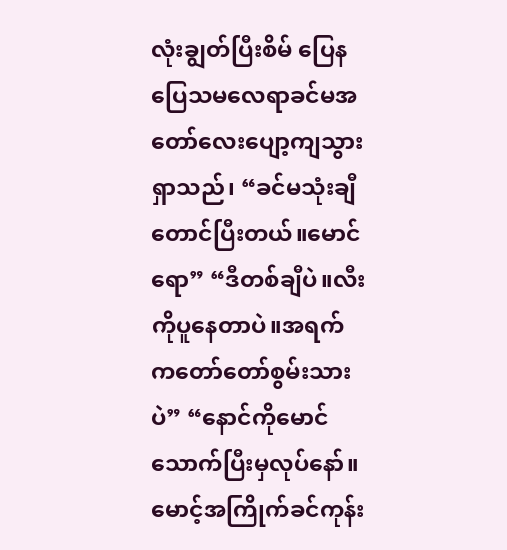လုံးချွတ်ပြီးစိမ် ပြေနပြေသမလေရာခင်မအတော်လေးပျော့ကျသွားရှာသည်၊ “ခင်မသုံးချီတောင်ပြီးတယ်။မောင်ရော” “ဒီတစ်ချီပဲ။လီးကိုပူနေတာပဲ။အရက်ကတော်တော်စွမ်းသားပဲ” “နောင်ကိုမောင်သောက်ပြီးမှလုပ်နော်။မောင့်အကြိုက်ခင်ကုန်း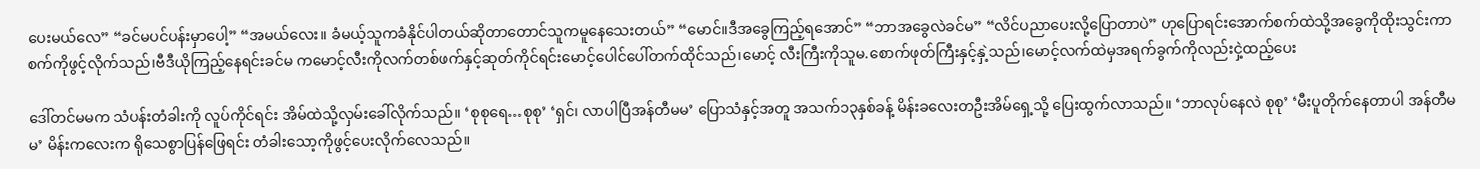ပေးမယ်လေ” “ခင်မပင်ပန်းမှာပေါ့” “အမယ်လေး။ ခံမယ့်သူကခံနိုင်ပါတယ်ဆိုတာတောင်သူကမူနေသေးတယ်” “မောင်။ဒီအခွေကြည့်ရအောင်” “ဘာအခွေလဲခင်မ” “လိင်ပညာပေးလို့ပြောတာပဲ” ဟုပြောရင်းအောက်စက်ထဲသို့အခွေကိုထိုးသွင်းကာစက်ကိုဖွင့်လိုက်သည်၊ဗီဒီယိုကြည့်နေရင်းခင်မ ကမောင့်လီးကိုလက်တစ်ဖက်နှင့်ဆုတ်ကိုင်ရင်းမောင့်ပေါင်ပေါ်တက်ထိုင်သည်၊မောင့် လီးကြီးကိုသူမ.စောက်ဖုတ်ကြီးနှင့်နှဲ့သည်၊မောင့်လက်ထဲမှအရက်ခွက်ကိုလည်းငှဲ့ထည့်ပေး

ဒေါ်တင်မမက သံပန်းတံခါးကို လူပ်ကိုင်ရင်း အိမ်ထဲသို့လှမ်းခေါ်လိုက်သည်။ ‘စုစုရေ…စုစု’ ‘ရှင်၊ လာပါပြီအန်တီမမ’ ပြောသံနှင့်အတူ အသက်၁၃နှစ်ခန့် မိန်းခလေးတဦးအိမ်ရှေ့သို့ ပြေးထွက်လာသည်။ ‘ဘာလုပ်နေလဲ စုစု’ ‘မီးပူတိုက်နေတာပါ အန်တီမမ’ မိန်းကလေးက ရိုသေစွာပြန်ဖြေရင်း တံခါးသော့ကိုဖွင့်ပေးလိုက်လေသည်။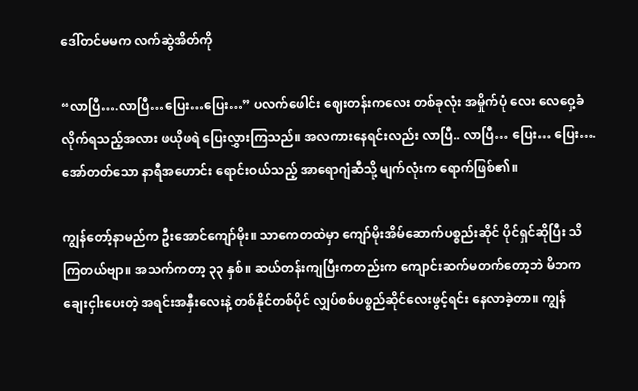ဒေါ်တင်မမက လက်ဆွဲအိတ်ကို

“လာပြီ….လာပြီ…ပြေး…ပြေး…” ပလက်ဖေါင်း ဈေးတန်းကလေး တစ်ခုလုံး အမှိုက်ပုံ လေး လေဝှေ့ခံလိုက်ရသည့်အလား ဖယိုဖရဲ ပြေးလွှားကြသည်။ အလကားနေရင်းလည်း လာပြီ.. လာပြီ… ပြေး… ပြေး…. အော်တတ်သော နာရီအဟောင်း ရောင်းဝယ်သည့် အာရောဂျံဆီသို့ မျက်လုံးက ရောက်ဖြစ်၏။

ကျွန်တော့်နာမည်က ဦးအောင်ကျော်မိုး။ သာကေတထဲမှာ ကျော်မိုးအိမ်ဆောက်ပစ္စည်းဆိုင် ပိုင်ရှင်ဆိုပြီး သိကြတယ်ဗျာ။ အသက်ကတာ့ ၃၃ နှစ်။ ဆယ်တန်းကျပြီးကတည်းက ကျောင်းဆက်မတက်တော့ဘဲ မိဘက ချေးငှါးပေးတဲ့ အရင်းအနှီးလေးနဲ့ တစ်နိုင်တစ်ပိုင် လျှပ်စစ်ပစ္စည်ဆိုင်လေးဖွင့်ရင်း နေလာခဲ့တာ။ ကျွန်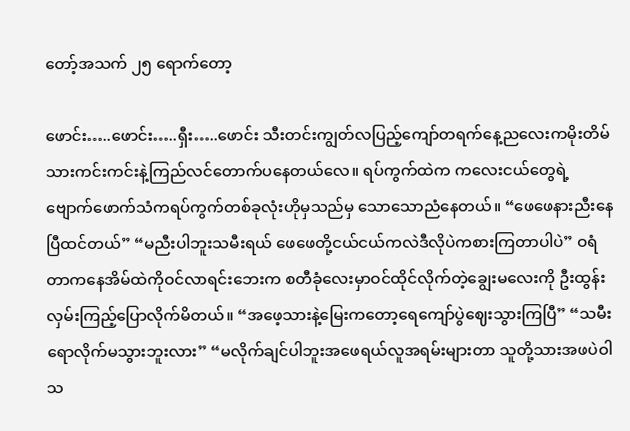တော့်အသက် ၂၅ ရောက်တော့

ဖောင်း…..ဖောင်း…..ရှီး…..ဖောင်း သီးတင်းကျွတ်လပြည့်ကျော်တရက်နေ့ညလေးကမိုးတိမ်သားကင်းကင်းနဲ့ကြည်လင်တောက်ပနေတယ်လေ။ ရပ်ကွက်ထဲက ကလေးငယ်တွေရဲ့ဗျောက်ဖောက်သံကရပ်ကွက်တစ်ခုလုံးဟိုမှသည်မှ သောသောညံနေတယ်။ “ဖေဖေနားညီးနေပြီထင်တယ်” “မညီးပါဘူးသမီးရယ် ဖေဖေတို့ငယ်ငယ်ကလဲဒီလိုပဲကစားကြတာပါပဲ” ဝရံတာကနေအိမ်ထဲကိုဝင်လာရင်းဘေးက စတီခုံလေးမှာဝင်ထိုင်လိုက်တဲ့ချွေးမလေးကို ဦးထွန်းလှမ်းကြည့်ပြောလိုက်မိတယ်။ “အဖေ့သားနဲ့မြေးကတော့ရေကျော်ပွဲဈေးသွားကြပြီ” “သမီးရောလိုက်မသွားဘူးလား” “မလိုက်ချင်ပါဘူးအဖေရယ်လူအရမ်းများတာ သူတို့သားအဖပဲဝါသ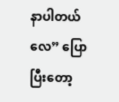နာပါတယ်လေ” ပြောပြီးတော့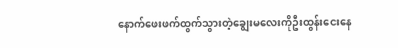နောက်ဖေးဖက်ထွက်သွားတဲ့ချွေးမလေးကိုဦးထွန်းငေးနေ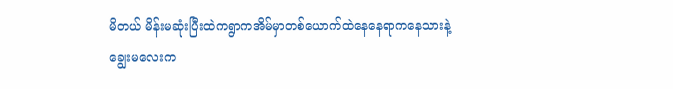မိတယ် မိန်းမဆုံးပြီးထဲကရွာကအိမ်မှာတစ်ယောက်ထဲနေနေရာကနေသားနဲ့ချွေးမလေးက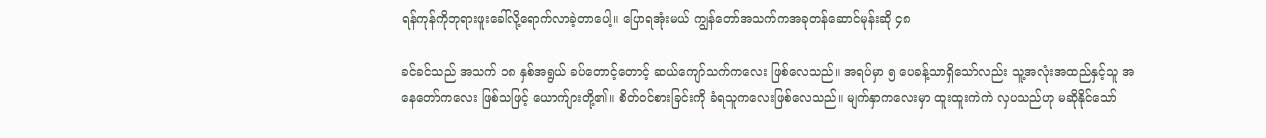ရန်ကုန်ကိုဘုရားဖူးခေါ်လို့ရောက်လာခဲ့တာပေါ့။ ပြောရအုံးမယ် ကျွန်တော်အသက်ကအခုတန်ဆောင်မုန်းဆို ၄၈

ခင်ခင်သည် အသက် ၁၈ နှစ်အရွယ် ခပ်တောင့်တောင့် ဆယ်ကျော်သက်ကလေး ဖြစ်လေသည်။ အရပ်မှာ ၅ ပေခန့်သာရှိသော်လည်း သူ့အလုံးအထည်နှင့်သူ အနေတော်ကလေး ဖြစ်သဖြင့် ယောက်ျားတို့၏။ စိတ်ဝင်စားခြင်းကို ခံရသူကလေးဖြစ်လေသည်။ မျက်နှာကလေးမှာ ထူးထူးကဲကဲ လှပသည်ဟု မဆိုနိုင်သော်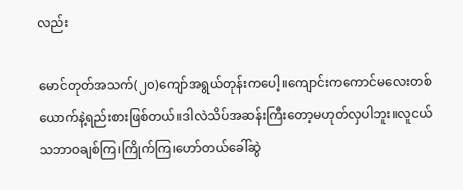လည်း

မောင်တုတ်အသက်(၂၀)ကျော်အရွယ်တုန်းကပေါ့။ကျောင်းကကောင်မလေးတစ်ယောက်နဲ့ရည်းစားဖြစ်တယ်။ဒါလဲသိပ်အဆန်းကြီးတော့မဟုတ်လှပါဘူး။လူငယ်သဘာဝချစ်ကြ၊ကြိုက်ကြ၊ဟော်တယ်ခေါ်ဆွဲ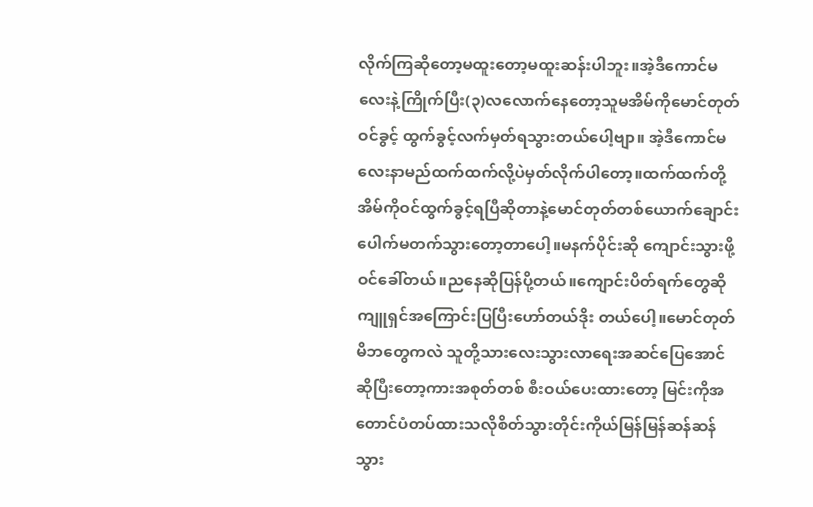လိုက်ကြဆိုတော့မထူးတော့မထူးဆန်းပါဘူး။အဲ့ဒီကောင်မလေးနဲ့ကြိုက်ပြီး(၃)လလောက်နေတော့သူမအိမ်ကိုမောင်တုတ်ဝင်ခွင့် ထွက်ခွင့်လက်မှတ်ရသွားတယ်ပေါ့ဗျာ။ အဲ့ဒီကောင်မလေးနာမည်ထက်ထက်လို့ပဲမှတ်လိုက်ပါတော့။ထက်ထက်တို့အိမ်ကိုဝင်ထွက်ခွင့်ရပြီဆိုတာနဲ့မောင်တုတ်တစ်ယောက်ချောင်းပေါက်မတက်သွားတော့တာပေါ့။မနက်ပိုင်းဆို ကျောင်းသွားဖို့ဝင်ခေါ်တယ်။ညနေဆိုပြန်ပို့တယ်။ကျောင်းပိတ်ရက်တွေဆိုကျူရှင်အကြောင်းပြပြီးဟော်တယ်ဒိုး တယ်ပေါ့။မောင်တုတ်မိဘတွေကလဲ သူတို့သားလေးသွားလာရေးအဆင်ပြေအောင်ဆိုပြီးတော့ကားအစုတ်တစ် စီးဝယ်ပေးထားတော့ မြင်းကိုအတောင်ပံတပ်ထားသလိုစိတ်သွားတိုင်းကိုယ်မြန်မြန်ဆန်ဆန်သွား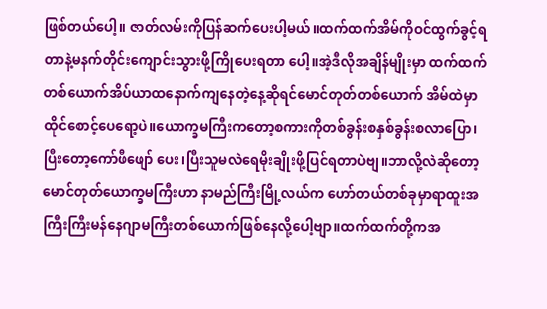ဖြစ်တယ်ပေါ့။ ဇာတ်လမ်းကိုပြန်ဆက်ပေးပါ့မယ်။ထက်ထက်အိမ်ကိုဝင်ထွက်ခွင့်ရတာနဲ့မနက်တိုင်းကျောင်းသွားဖို့ကြိုပေးရတာ ပေါ့။အဲ့ဒီလိုအချိန်မျိုးမှာ ထက်ထက်တစ်ယောက်အိပ်ယာထနောက်ကျနေတဲ့နေ့ဆိုရင်မောင်တုတ်တစ်ယောက် အိမ်ထဲမှာထိုင်စောင့်ပေရော့ပဲ။ယောက္ခမကြီးကတော့စကားကိုတစ်ခွန်းစနှစ်ခွန်းစလာပြော၊ပြီးတော့ကော်ဖီဖျော် ပေး၊ပြီးသူမလဲရေမိုးချိုးဖို့ပြင်ရတာပဲဗျ။ဘာလို့လဲဆိုတော့ မောင်တုတ်ယောက္ခမကြီးဟာ နာမည်ကြီးမြို့လယ်က ဟော်တယ်တစ်ခုမှာရာထူးအကြီးကြီးမန်နေဂျာမကြီးတစ်ယောက်ဖြစ်နေလို့ပေါ့ဗျာ။ထက်ထက်တို့ကအ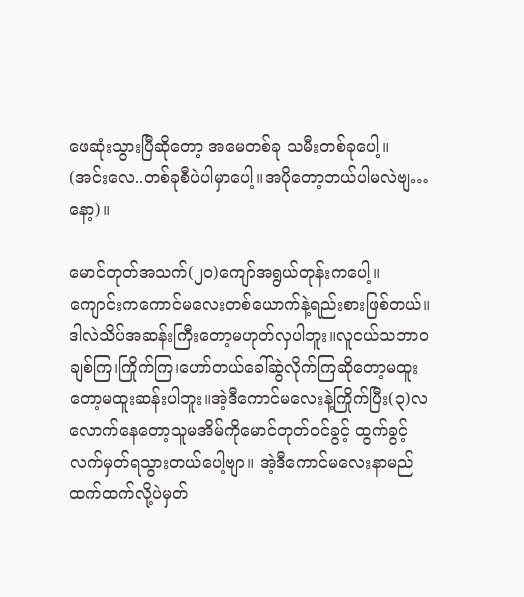ဖေဆုံးသွားပြီဆိုတော့ အမေတစ်ခု သမီးတစ်ခုပေါ့။ (အင်းလေ..တစ်ခုစီပဲပါမှာပေါ့။အပိုတော့ဘယ်ပါမလဲဗျ…နော့)။

မောင်တုတ်အသက်(၂၀)ကျော်အရွယ်တုန်းကပေါ့။ကျောင်းကကောင်မလေးတစ်ယောက်နဲ့ရည်းစားဖြစ်တယ်။ဒါလဲသိပ်အဆန်းကြီးတော့မဟုတ်လှပါဘူး။လူငယ်သဘာဝချစ်ကြ၊ကြိုက်ကြ၊ဟော်တယ်ခေါ်ဆွဲလိုက်ကြဆိုတော့မထူးတော့မထူးဆန်းပါဘူး။အဲ့ဒီကောင်မလေးနဲ့ကြိုက်ပြီး(၃)လလောက်နေတော့သူမအိမ်ကိုမောင်တုတ်ဝင်ခွင့် ထွက်ခွင့်လက်မှတ်ရသွားတယ်ပေါ့ဗျာ။ အဲ့ဒီကောင်မလေးနာမည်ထက်ထက်လို့ပဲမှတ်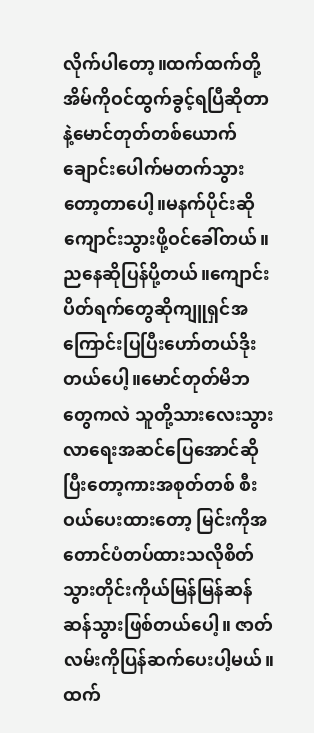လိုက်ပါတော့။ထက်ထက်တို့အိမ်ကိုဝင်ထွက်ခွင့်ရပြီဆိုတာနဲ့မောင်တုတ်တစ်ယောက်ချောင်းပေါက်မတက်သွားတော့တာပေါ့။မနက်ပိုင်းဆို ကျောင်းသွားဖို့ဝင်ခေါ်တယ်။ညနေဆိုပြန်ပို့တယ်။ကျောင်းပိတ်ရက်တွေဆိုကျူရှင်အကြောင်းပြပြီးဟော်တယ်ဒိုး တယ်ပေါ့။မောင်တုတ်မိဘတွေကလဲ သူတို့သားလေးသွားလာရေးအဆင်ပြေအောင်ဆိုပြီးတော့ကားအစုတ်တစ် စီးဝယ်ပေးထားတော့ မြင်းကိုအတောင်ပံတပ်ထားသလိုစိတ်သွားတိုင်းကိုယ်မြန်မြန်ဆန်ဆန်သွားဖြစ်တယ်ပေါ့။ ဇာတ်လမ်းကိုပြန်ဆက်ပေးပါ့မယ်။ထက်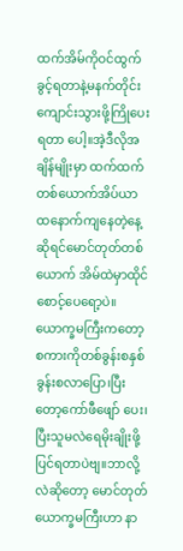ထက်အိမ်ကိုဝင်ထွက်ခွင့်ရတာနဲ့မနက်တိုင်းကျောင်းသွားဖို့ကြိုပေးရတာ ပေါ့။အဲ့ဒီလိုအချိန်မျိုးမှာ ထက်ထက်တစ်ယောက်အိပ်ယာထနောက်ကျနေတဲ့နေ့ဆိုရင်မောင်တုတ်တစ်ယောက် အိမ်ထဲမှာထိုင်စောင့်ပေရော့ပဲ။ယောက္ခမကြီးကတော့စကားကိုတစ်ခွန်းစနှစ်ခွန်းစလာပြော၊ပြီးတော့ကော်ဖီဖျော် ပေး၊ပြီးသူမလဲရေမိုးချိုးဖို့ပြင်ရတာပဲဗျ။ဘာလို့လဲဆိုတော့ မောင်တုတ်ယောက္ခမကြီးဟာ နာ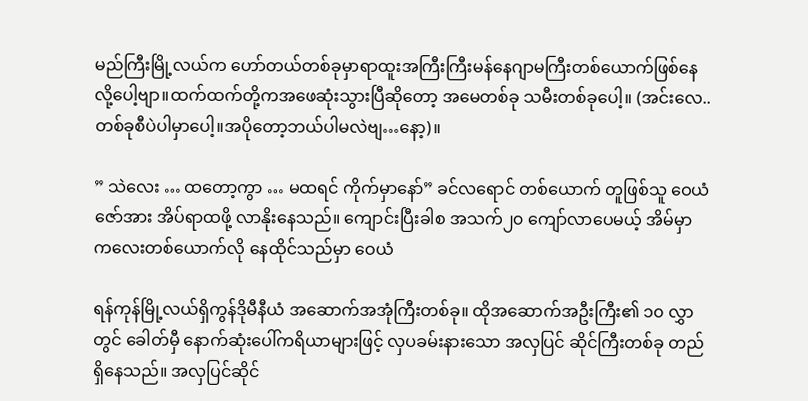မည်ကြီးမြို့လယ်က ဟော်တယ်တစ်ခုမှာရာထူးအကြီးကြီးမန်နေဂျာမကြီးတစ်ယောက်ဖြစ်နေလို့ပေါ့ဗျာ။ထက်ထက်တို့ကအဖေဆုံးသွားပြီဆိုတော့ အမေတစ်ခု သမီးတစ်ခုပေါ့။ (အင်းလေ..တစ်ခုစီပဲပါမှာပေါ့။အပိုတော့ဘယ်ပါမလဲဗျ…နော့)။

” သဲလေး … ထတော့ကွာ … မထရင် ကိုက်မှာနော်” ခင်လရောင် တစ်ယောက် တူဖြစ်သူ ဝေယံဇော်အား အိပ်ရာထဖို့ လာနိုးနေသည်။ ကျောင်းပြီးခါစ အသက်၂၀ ကျော်လာပေမယ့် အိမ်မှာ ကလေးတစ်ယောက်လို နေထိုင်သည်မှာ ဝေယံ

ရန်ကုန်မြို့လယ်ရှိကွန်ဒိုမီနီယံ အဆောက်အအုံကြီးတစ်ခု။ ထိုအဆောက်အဦးကြီး၏ ၁၀ လွှာတွင် ခေါတ်မှီ နောက်ဆုံးပေါ်ကရိယာများဖြင့် လှပခမ်းနားသော အလှပြင် ဆိုင်ကြီးတစ်ခု တည်ရှိနေသည်။ အလှပြင်ဆိုင်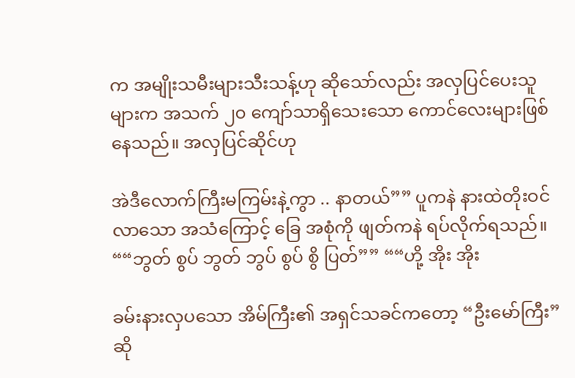က အမျိုးသမီးများသီးသန့်ဟု ဆိုသော်လည်း အလှပြင်ပေးသူများက အသက် ၂၀ ကျော်သာရှိသေးသော ကောင်လေးများဖြစ်နေသည်။ အလှပြင်ဆိုင်ဟု

အဲဒီလောက်ကြီးမကြမ်းနဲ့ကွာ .. နာတယ်”” ပူကနဲ နားထဲတိုးဝင်လာသော အသံကြောင့် ခြေ အစုံကို ဖျတ်ကနဲ ရပ်လိုက်ရသည်။ ““ဘွတ် စွပ် ဘွတ် ဘွပ် စွပ် စွိ ပြတ်”” ““ဟို့ အိုး အိုး

ခမ်းနားလှပသော အိမ်ကြီး၏ အရှင်သခင်ကတော့ “ဦးမော်ကြီး”ဆို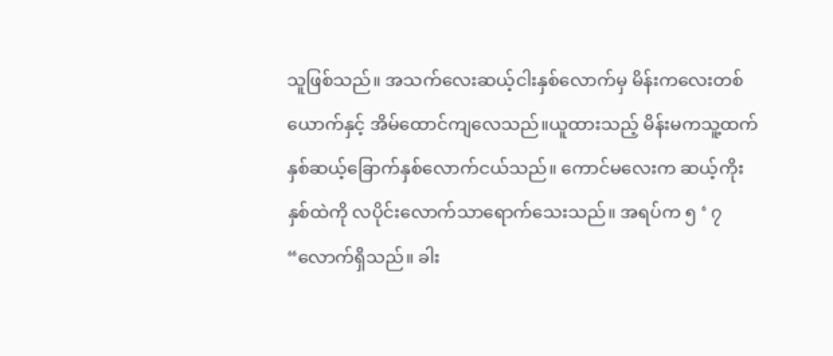သူဖြစ်သည်။ အသက်လေးဆယ့်ငါးနှစ်လောက်မှ မိန်းကလေးတစ်ယောက်နှင့် အိမ်ထောင်ကျလေသည်။ယူထားသည့် မိန်းမကသူ့ထက် နှစ်ဆယ့်ခြောက်နှစ်လောက်ငယ်သည်။ ကောင်မလေးက ဆယ့်ကိုးနှစ်ထဲကို လပိုင်းလောက်သာရောက်သေးသည်။ အရပ်က ၅ ‘ ၇ “လောက်ရှိသည်။ ခါး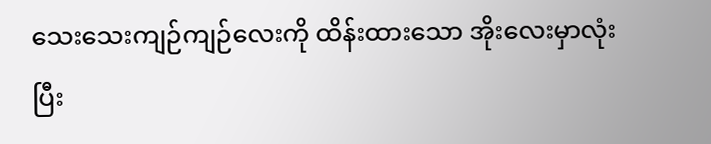သေးသေးကျဉ်ကျဉ်လေးကို ထိန်းထားသော အိုးလေးမှာလုံးပြီး